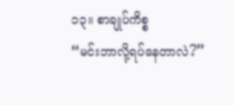၁၃။ စာချုပ်ကိစ္စ
“မင်းဘာလို့ရပ်နေတာလဲ?”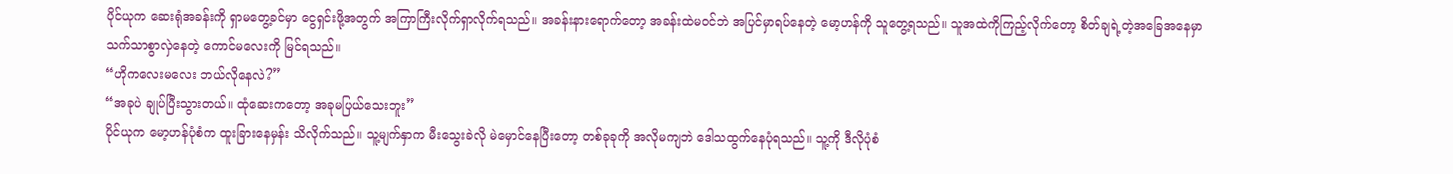ပိုင်ယုက ဆေးရုံအခန်းကို ရှာမတွေ့ခင်မှာ ငွေရှင်းဖို့အတွက် အကြာကြီးလိုက်ရှာလိုက်ရသည်။ အခန်းနားရောက်တော့ အခန်းထဲမဝင်ဘဲ အပြင်မှာရပ်နေတဲ့ မော့ဟန်ကို သူတွေ့ရသည်။ သူအထဲကိုကြည့်လိုက်တော့ စိတ်ချရဲ့တဲ့အခြေအနေမှာ သက်သာစွာလှဲနေတဲ့ ကောင်မလေးကို မြင်ရသည်။
“ဟိုကလေးမလေး ဘယ်လိုနေလဲ?”
“အခုပဲ ချုပ်ပြီးသွားတယ်။ ထုံဆေးကတော့ အခုမပြယ်သေးဘူး”
ပိုင်ယုက မော့ဟန်ပုံစံက ထူးခြားနေမှန်း သိလိုက်သည်။ သူ့မျက်နှာက မီးသွေးခဲလို မဲမှောင်နေပြီးတော့ တစ်ခုခုကို အလိုမကျဘဲ ဒေါသထွက်နေပုံရသည်။ သူ့ကို ဒီလိုပုံစံ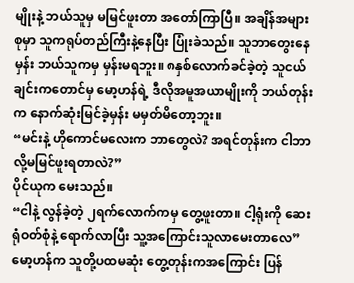မျိုးနဲ့ ဘယ်သူမှ မမြင်ဖူးတာ အတော်ကြာပြီ။ အချိန်အများစုမှာ သူကရုပ်တည်ကြီးနဲ့နေပြီး ပြုံးခဲသည်။ သူဘာတွေးနေမှန်း ဘယ်သူကမှ မှန်းမရဘူး။ ၈နှစ်လောက်ခင်ခဲ့တဲ့ သူငယ်ချင်းကတောင်မှ မော့ဟန်ရဲ့ ဒီလိုအမူအယာမျိုးကို ဘယ်တုန်းက နောက်ဆုံးမြင်ခဲ့မှန်း မမှတ်မိတော့ဘူး။
“မင်းနဲ့ ဟိုကောင်မလေးက ဘာတွေလဲ? အရင်တုန်းက ငါဘာလို့မမြင်ဖူးရတာလဲ?”
ပိုင်ယုက မေးသည်။
“ငါနဲ့ လွန်ခဲ့တဲ့ ၂ရက်လောက်ကမှ တွေ့ဖူးတာ။ ငါ့ရုံးကို ဆေးရုံဝတ်စုံနဲ့ ရောက်လာပြီး သူ့အကြောင်းသူလာမေးတာလေ”
မော့ဟန်က သူတို့ပထမဆုံး တွေ့တုန်းကအကြောင်း ပြန်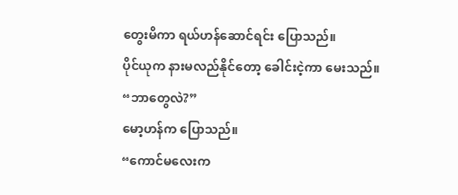တွေးမိကာ ရယ်ဟန်ဆောင်ရင်း ပြောသည်။
ပိုင်ယုက နားမလည်နိုင်တော့ ခေါင်းငဲ့ကာ မေးသည်။
“ဘာတွေလဲ?”
မော့ဟန်က ပြောသည်။
“ကောင်မလေးက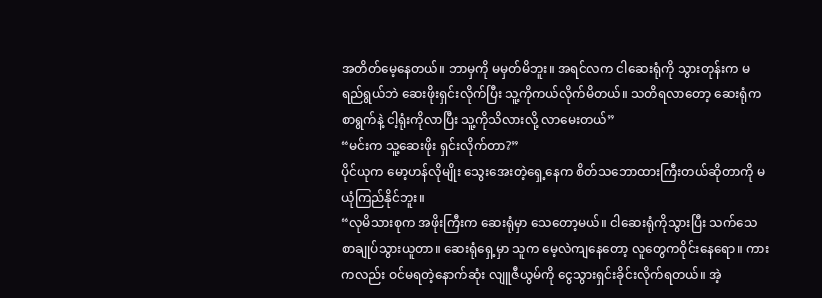အတိတ်မေ့နေတယ်။ ဘာမှကို မမှတ်မိဘူး။ အရင်လက ငါဆေးရုံကို သွားတုန်းက မရည်ရွယ်ဘဲ ဆေးဖိုးရှင်းလိုက်ပြီး သူ့ကိုကယ်လိုက်မိတယ်။ သတိရလာတော့ ဆေးရုံကစာရွက်နဲ့ ငါ့ရုံးကိုလာပြီး သူ့ကိုသိလားလို့ လာမေးတယ်”
“မင်းက သူ့ဆေးဖိုး ရှင်းလိုက်တာ?”
ပိုင်ယုက မော့ဟန်လိုမျိုး သွေးအေးတဲ့ရှေ့နေက စိတ်သဘောထားကြီးတယ်ဆိုတာကို မယုံကြည်နိုင်ဘူး။
“လုမိသားစုက အဖိုးကြီးက ဆေးရုံမှာ သေတော့မယ်။ ငါဆေးရုံကိုသွားပြီး သက်သေစာချုပ်သွားယူတာ။ ဆေးရုံရှေ့မှာ သူက မေ့လဲကျနေတော့ လူတွေကဝိုင်းနေရော။ ကားကလည်း ဝင်မရတဲ့နောက်ဆုံး လျူဇီယွမ်ကို ငွေသွားရှင်းခိုင်းလိုက်ရတယ်။ အဲ့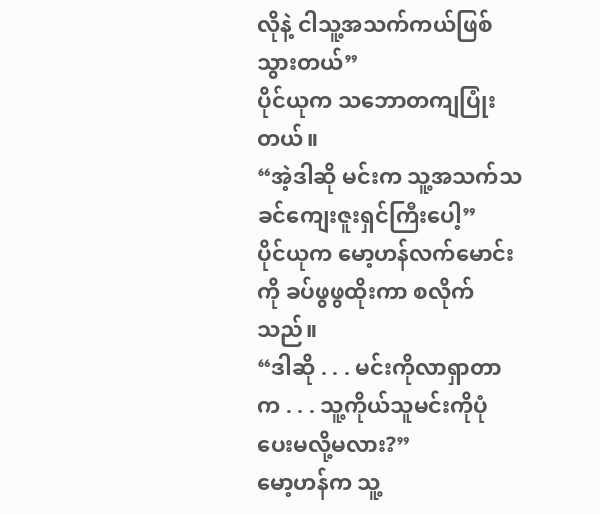လိုနဲ့ ငါသူ့အသက်ကယ်ဖြစ်သွားတယ်”
ပိုင်ယုက သဘောတကျပြုံးတယ်။
“အဲ့ဒါဆို မင်းက သူ့အသက်သခင်ကျေးဇူးရှင်ကြီးပေါ့”
ပိုင်ယုက မော့ဟန်လက်မောင်းကို ခပ်ဖွဖွထိုးကာ စလိုက်သည်။
“ဒါဆို . . . မင်းကိုလာရှာတာက . . . သူ့ကိုယ်သူမင်းကိုပုံပေးမလို့မလား?”
မော့ဟန်က သူ့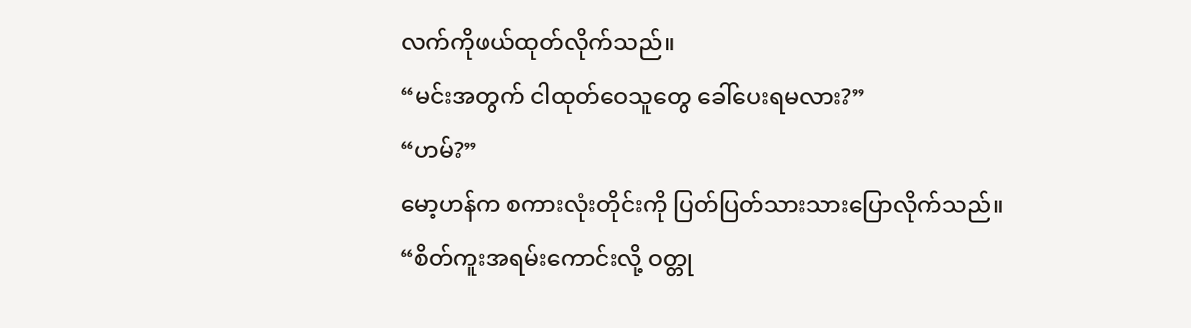လက်ကိုဖယ်ထုတ်လိုက်သည်။
“မင်းအတွက် ငါထုတ်ဝေသူတွေ ခေါ်ပေးရမလား?”
“ဟမ်?”
မော့ဟန်က စကားလုံးတိုင်းကို ပြတ်ပြတ်သားသားပြောလိုက်သည်။
“စိတ်ကူးအရမ်းကောင်းလို့ ဝတ္တု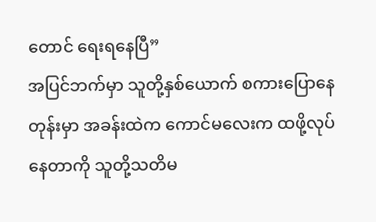တောင် ရေးရနေပြီ”
အပြင်ဘက်မှာ သူတို့နှစ်ယောက် စကားပြောနေတုန်းမှာ အခန်းထဲက ကောင်မလေးက ထဖို့လုပ်နေတာကို သူတို့သတိမ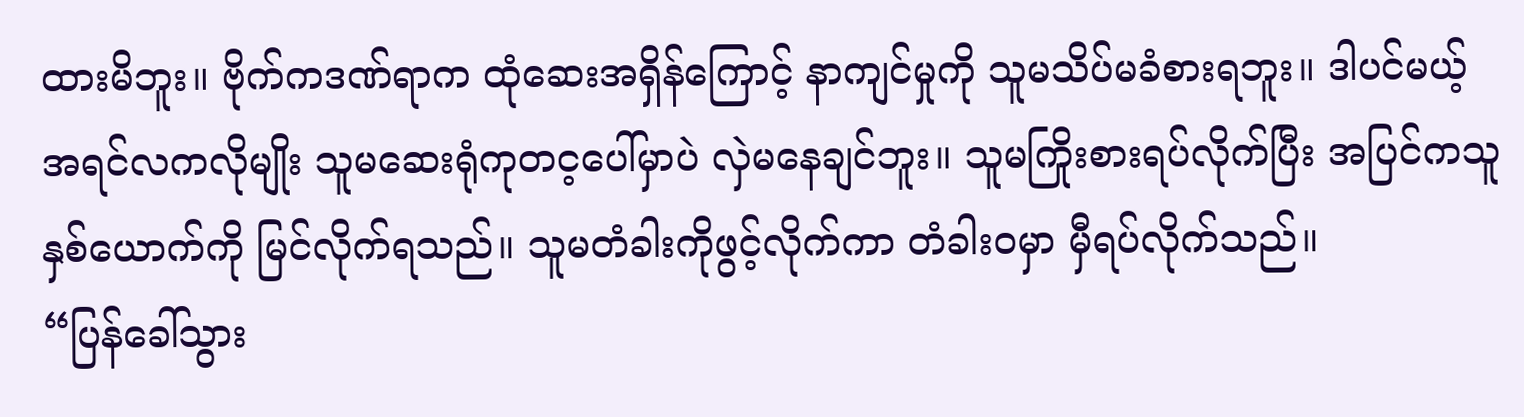ထားမိဘူး။ ဗိုက်ကဒဏ်ရာက ထုံဆေးအရှိန်ကြောင့် နာကျင်မှုကို သူမသိပ်မခံစားရဘူး။ ဒါပင်မယ့် အရင်လကလိုမျိုး သူမဆေးရုံကုတင့ပေါ်မှာပဲ လှဲမနေချင်ဘူး။ သူမကြိုးစားရပ်လိုက်ပြီး အပြင်ကသူနှစ်ယောက်ကို မြင်လိုက်ရသည်။ သူမတံခါးကိုဖွင့်လိုက်ကာ တံခါးဝမှာ မှီရပ်လိုက်သည်။
“ပြန်ခေါ်သွား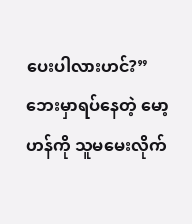ပေးပါလားဟင်?”
ဘေးမှာရပ်နေတဲ့ မော့ဟန်ကို သူမမေးလိုက်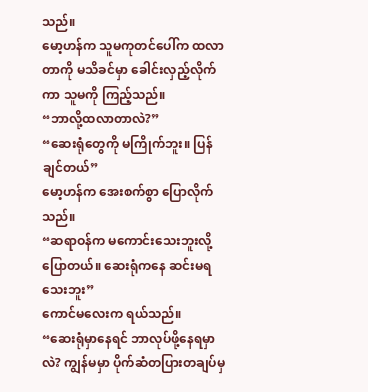သည်။
မော့ဟန်က သူမကုတင်ပေါ်က ထလာတာကို မသိခင်မှာ ခေါင်းလှည့်လိုက်ကာ သူမကို ကြည့်သည်။
“ဘာလို့ထလာတာလဲ?”
“ဆေးရုံတွေကို မကြိုက်ဘူး။ ပြန်ချင်တယ်”
မော့ဟန်က အေးစက်စွာ ပြောလိုက်သည်။
“ဆရာဝန်က မကောင်းသေးဘူးလို့ ပြောတယ်။ ဆေးရုံကနေ ဆင်းမရသေးဘူး”
ကောင်မလေးက ရယ်သည်။
“ဆေးရုံမှာနေရင် ဘာလုပ်ဖို့နေရမှာလဲ? ကျွန်မမှာ ပိုက်ဆံတပြားတချပ်မှ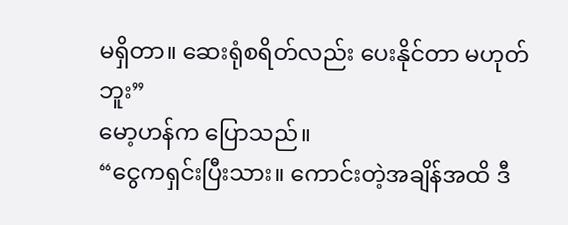မရှိတာ။ ဆေးရုံစရိတ်လည်း ပေးနိုင်တာ မဟုတ်ဘူး”
မော့ဟန်က ပြောသည်။
“ငွေကရှင်းပြီးသား။ ကောင်းတဲ့အချိန်အထိ ဒီ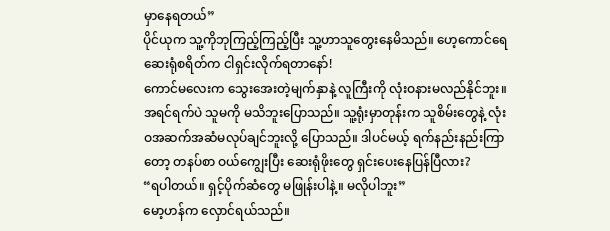မှာနေရတယ်”
ပိုင်ယုက သူ့ကိုဘုကြည့်ကြည့်ပြီး သူ့ဟာသူတွေးနေမိသည်။ ဟေ့ကောင်ရေ ဆေးရုံစရိတ်က ငါရှင်းလိုက်ရတာနော်!
ကောင်မလေးက သွေးအေးတဲ့မျက်နှာနဲ့ လူကြီးကို လုံးဝနားမလည်နိုင်ဘူး။ အရင်ရက်ပဲ သူမကို မသိဘူးပြောသည်။ သူ့ရုံးမှာတုန်းက သူစိမ်းတွေနဲ့ လုံးဝအဆက်အဆံမလုပ်ချင်ဘူးလို့ ပြောသည်။ ဒါပင်မယ့် ရက်နည်းနည်းကြာတော့ တနပ်စာ ဝယ်ကျွေးပြီး ဆေးရုံဖိုးတွေ ရှင်းပေးနေပြန်ပြီလား?
“ရပါတယ်။ ရှင့်ပိုက်ဆံတွေ မဖြုန်းပါနဲ့။ မလိုပါဘူး”
မော့ဟန်က လှောင်ရယ်သည်။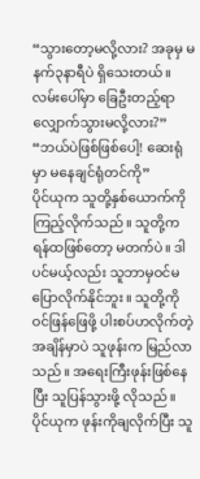“သွားတော့မလို့လား? အခုမှ မနက်၃နာရီပဲ ရှိသေးတယ်။ လမ်းပေါ်မှာ ခြေဦးတည့်ရာ လျှောက်သွားမလို့လား?”
“ဘယ်ပဲဖြစ်ဖြစ်ပေါ့! ဆေးရုံမှာ မနေချင်ရုံတင်ကို”
ပိုင်ယုက သူတို့နှစ်ယောက်ကို ကြည့်လိုက်သည်။ သူတို့က ရန်ထဖြစ်တော့ မတက်ပဲ။ ဒါပင်မယ့်လည်း သူဘာမှဝင်မပြောလိုက်နိုင်ဘူး။ သူတို့ကိုဝင်ဖြန်ဖြေဖို့ ပါးစပ်ဟလိုက်တဲ့ အချိန်မှာပဲ သူဖုန်းက မြည်လာသည်။ အရေးကြီးဖုန်းဖြစ်နေပြီး သူပြန်သွားဖို့ လိုသည်။
ပိုင်ယုက ဖုန်းကိုချလိုက်ပြီး သူ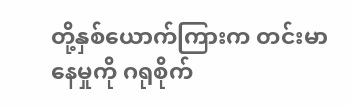တို့နှစ်ယောက်ကြားက တင်းမာနေမှုကို ဂရုစိုက်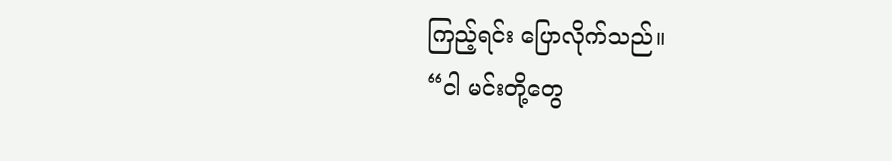ကြည့်ရင်း ပြောလိုက်သည်။
“ငါ မင်းတို့တွေ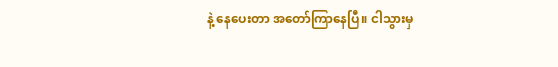နဲ့ နေပေးတာ အတော်ကြာနေပြီ။ ငါသွားမှ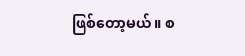ဖြစ်တော့မယ်။ စ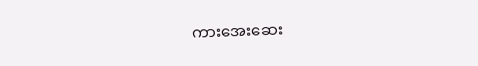ကားအေးဆေး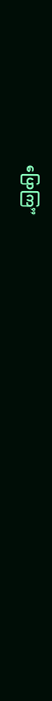ပြောကြ”